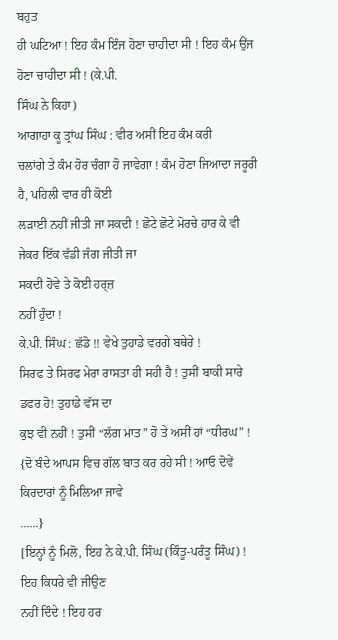ਬਹੁਤ
ਹੀ ਘਟਿਆ ! ਇਹ ਕੰਮ ਇੰਜ ਹੋਣਾ ਚਾਹੀਦਾ ਸੀ ! ਇਹ ਕੰਮ ਉਂਜ ਹੋਣਾ ਚਾਹੀਦਾ ਸੀ ! (ਕੇ.ਪੀ.
ਸਿੰਘ ਨੇ ਕਿਹਾ)
ਆਗਾਹਾ ਕੂ ਤ੍ਰਾਂਘ ਸਿੰਘ : ਵੀਰ ਅਸੀਂ ਇਹ ਕੰਮ ਕਰੀ
ਚਲਾਂਗੇ ਤੇ ਕੰਮ ਹੋਰ ਚੰਗਾ ਹੋ ਜਾਵੇਗਾ ! ਕੰਮ ਹੋਣਾ ਜਿਆਦਾ ਜਰੂਰੀ ਹੈ, ਪਹਿਲੀ ਵਾਰ ਹੀ ਕੋਈ
ਲੜਾਈ ਨਹੀਂ ਜੀਤੀ ਜਾ ਸਕਦੀ ! ਛੋਟੇ ਛੋਟੇ ਮੋਰਚੇ ਹਾਰ ਕੇ ਵੀ ਜੇਕਰ ਇੱਕ ਵੱਡੀ ਜੰਗ ਜੀਤੀ ਜਾ
ਸਕਦੀ ਹੋਵੇ ਤੇ ਕੋਈ ਹਰ੍ਜ਼
ਨਹੀਂ ਹੁੰਦਾ !
ਕੇ.ਪੀ. ਸਿੰਘ : ਛੱਡੋ !! ਵੇਖੇ ਤੁਹਾਡੇ ਵਰਗੇ ਬਥੇਰੇ !
ਸਿਰਫ ਤੇ ਸਿਰਫ ਮੇਰਾ ਰਾਸਤਾ ਹੀ ਸਹੀ ਹੈ ! ਤੁਸੀਂ ਬਾਕੀ ਸਾਰੇ ਡਫਰ ਹੋ! ਤੁਹਾਡੇ ਵੱਸ ਦਾ
ਕੁਝ ਵੀ ਨਹੀਂ ! ਤੁਸੀਂ “ਲੱਗ ਮਾਤ” ਹੋ ਤੇ ਅਸੀਂ ਹਾਂ “ਧੀਰਘ” !
{ਦੋ ਬੰਦੇ ਆਪਸ ਵਿਚ ਗੱਲ ਬਾਤ ਕਰ ਰਹੇ ਸੀ ! ਆਓ ਦੋਵੇਂ ਕਿਰਦਾਰਾਂ ਨੂੰ ਮਿਲਿਆ ਜਾਵੇ
......}
[ਇਨ੍ਹਾਂ ਨੂੰ ਮਿਲੋ, ਇਹ ਨੇ ਕੇ.ਪੀ. ਸਿੰਘ (ਕਿੰਤੂ-ਪਰੰਤੂ ਸਿੰਘ) ! ਇਹ ਕਿਧਰੇ ਵੀ ਜੀਉਣ
ਨਹੀਂ ਦਿੰਦੇ ! ਇਹ ਹਰ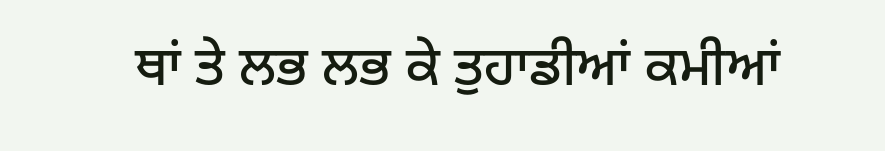ਥਾਂ ਤੇ ਲਭ ਲਭ ਕੇ ਤੁਹਾਡੀਆਂ ਕਮੀਆਂ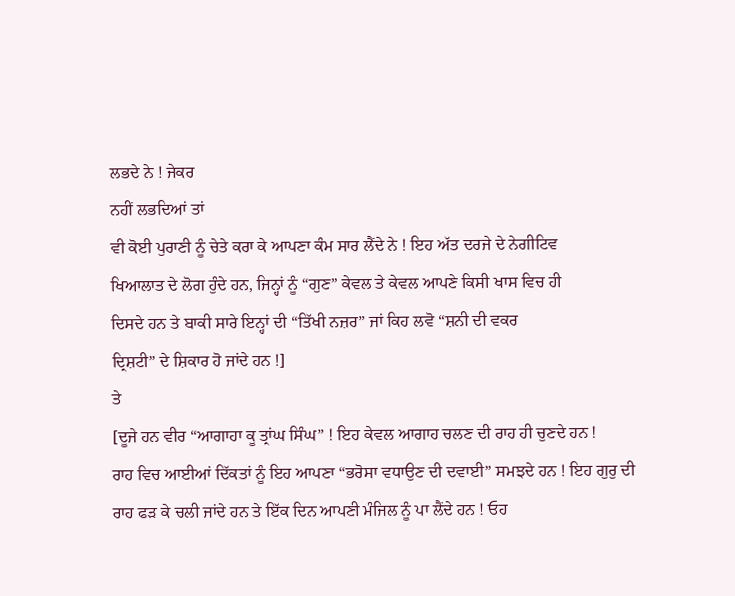ਲਭਦੇ ਨੇ ! ਜੇਕਰ
ਨਹੀਂ ਲਭਦਿਆਂ ਤਾਂ
ਵੀ ਕੋਈ ਪੁਰਾਣੀ ਨੂੰ ਚੇਤੇ ਕਰਾ ਕੇ ਆਪਣਾ ਕੰਮ ਸਾਰ ਲੈਂਦੇ ਨੇ ! ਇਹ ਅੱਤ ਦਰਜੇ ਦੇ ਨੇਗੀਟਿਵ
ਖਿਆਲਾਤ ਦੇ ਲੋਗ ਹੁੰਦੇ ਹਨ, ਜਿਨ੍ਹਾਂ ਨੂੰ “ਗੁਣ” ਕੇਵਲ ਤੇ ਕੇਵਲ ਆਪਣੇ ਕਿਸੀ ਖਾਸ ਵਿਚ ਹੀ
ਦਿਸਦੇ ਹਨ ਤੇ ਬਾਕੀ ਸਾਰੇ ਇਨ੍ਹਾਂ ਦੀ “ਤਿੱਖੀ ਨਜ਼ਰ” ਜਾਂ ਕਿਹ ਲਵੋ “ਸ਼ਨੀ ਦੀ ਵਕਰ
ਦ੍ਰਿਸ਼ਟੀ” ਦੇ ਸ਼ਿਕਾਰ ਹੋ ਜਾਂਦੇ ਹਨ !]
ਤੇ
[ਦੂਜੇ ਹਨ ਵੀਰ “ਆਗਾਹਾ ਕੂ ਤ੍ਰਾਂਘ ਸਿੰਘ” ! ਇਹ ਕੇਵਲ ਆਗਾਹ ਚਲਣ ਦੀ ਰਾਹ ਹੀ ਚੁਣਦੇ ਹਨ !
ਰਾਹ ਵਿਚ ਆਈਆਂ ਦਿੱਕਤਾਂ ਨੂੰ ਇਹ ਆਪਣਾ “ਭਰੋਸਾ ਵਧਾਉਣ ਦੀ ਦਵਾਈ” ਸਮਝਦੇ ਹਨ ! ਇਹ ਗੁਰੁ ਦੀ
ਰਾਹ ਫੜ ਕੇ ਚਲੀ ਜਾਂਦੇ ਹਨ ਤੇ ਇੱਕ ਦਿਨ ਆਪਣੀ ਮੰਜਿਲ ਨੂੰ ਪਾ ਲੈਂਦੇ ਹਨ ! ਓਹ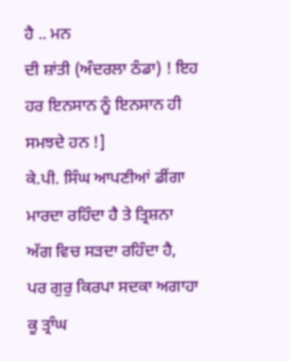ਹੈ .. ਮਨ
ਦੀ ਸ਼ਾਂਤੀ (ਅੰਦਰਲਾ ਠੰਡਾ) ! ਇਹ ਹਰ ਇਨਸਾਨ ਨੂੰ ਇਨਸਾਨ ਹੀ ਸਮਝਦੇ ਹਨ !]
ਕੇ.ਪੀ. ਸਿੰਘ ਆਪਣੀਆਂ ਡੀਂਗਾ ਮਾਰਦਾ ਰਹਿੰਦਾ ਹੈ ਤੇ ਤ੍ਰਿਸ਼ਨਾ ਅੱਗ ਵਿਚ ਸੜਦਾ ਰਹਿੰਦਾ ਹੈ,
ਪਰ ਗੁਰੁ ਕਿਰਪਾ ਸਦਕਾ ਅਗਾਹਾ ਕੂ ਤ੍ਰਾੰਘ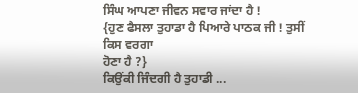ਸਿੰਘ ਆਪਣਾ ਜੀਵਨ ਸਵਾਰ ਜਾਂਦਾ ਹੈ !
{ਹੁਣ ਫੈਸਲਾ ਤੁਹਾਡਾ ਹੈ ਪਿਆਰੇ ਪਾਠਕ ਜੀ ! ਤੁਸੀਂ ਕਿਸ ਵਰਗਾ
ਹੋਣਾ ਹੈ ?}
ਕਿਉਂਕੀ ਜਿੰਦਗੀ ਹੈ ਤੁਹਾਡੀ ...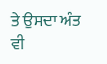ਤੇ ਉਸਦਾ ਅੰਤ ਵੀ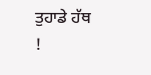ਤੁਹਾਡੇ ਹੱਥ !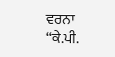ਵਰਨਾ “ਕੇ.ਪੀ.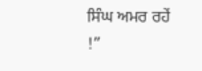ਸਿੰਘ ਅਮਰ ਰਹੇਂ !”